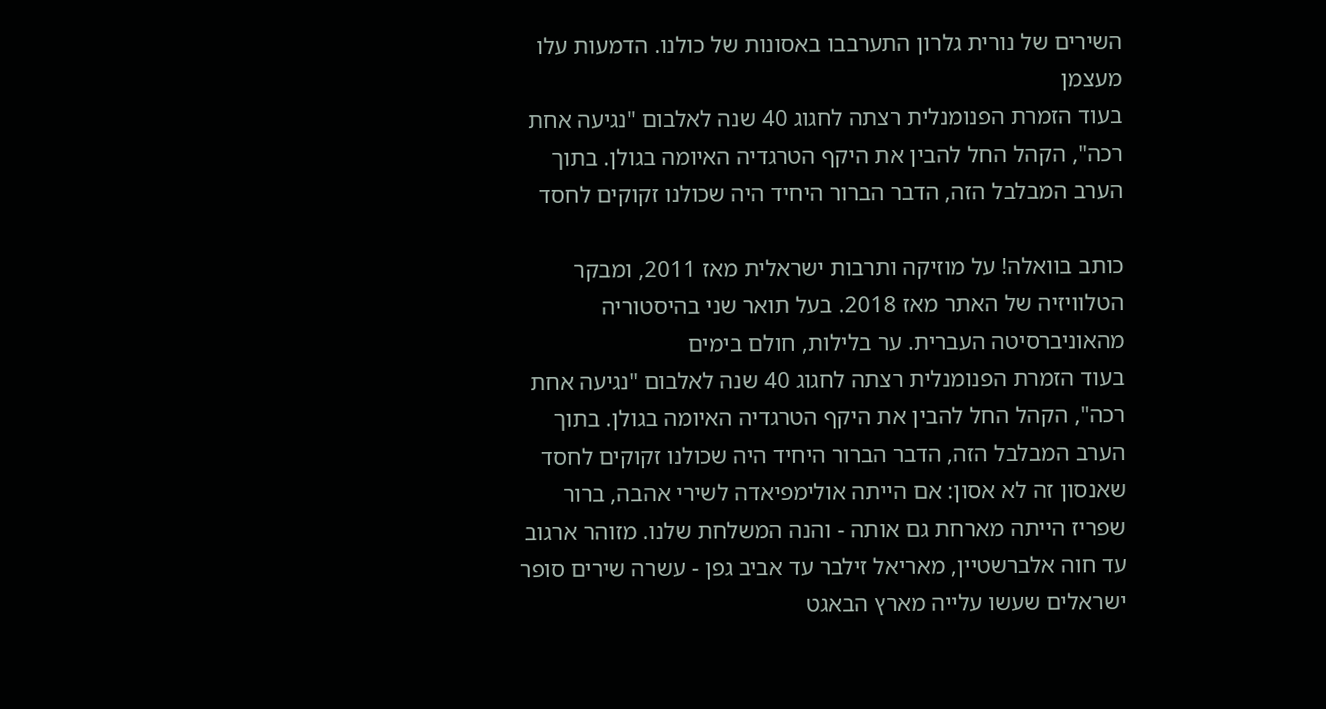השירים של נורית גלרון התערבבו באסונות של כולנו. הדמעות עלו מעצמן
בעוד הזמרת הפנומנלית רצתה לחגוג 40 שנה לאלבום "נגיעה אחת רכה", הקהל החל להבין את היקף הטרגדיה האיומה בגולן. בתוך הערב המבלבל הזה, הדבר הברור היחיד היה שכולנו זקוקים לחסד

כותב בוואלה! על מוזיקה ותרבות ישראלית מאז 2011, ומבקר הטלוויזיה של האתר מאז 2018. בעל תואר שני בהיסטוריה מהאוניברסיטה העברית. ער בלילות, חולם בימים
בעוד הזמרת הפנומנלית רצתה לחגוג 40 שנה לאלבום "נגיעה אחת רכה", הקהל החל להבין את היקף הטרגדיה האיומה בגולן. בתוך הערב המבלבל הזה, הדבר הברור היחיד היה שכולנו זקוקים לחסד
שאנסון זה לא אסון: אם הייתה אולימפיאדה לשירי אהבה, ברור שפריז הייתה מארחת גם אותה - והנה המשלחת שלנו. מזוהר ארגוב עד חוה אלברשטיין, מאריאל זילבר עד אביב גפן - עשרה שירים סופר ישראלים שעשו עלייה מארץ הבאגט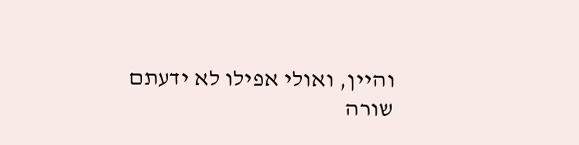והיין, ואולי אפילו לא ידעתם
שורה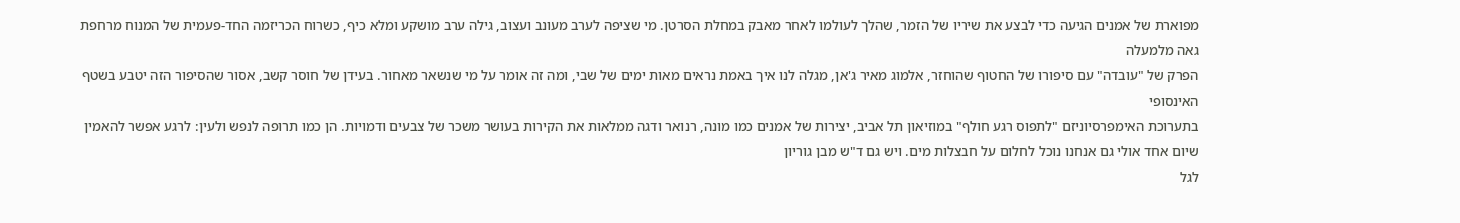מפוארת של אמנים הגיעה כדי לבצע את שיריו של הזמר, שהלך לעולמו לאחר מאבק במחלת הסרטן. מי שציפה לערב מעונב ועצוב, גילה ערב מושקע ומלא כיף, כשרוח הכריזמה החד-פעמית של המנוח מרחפת גאה מלמעלה
הפרק של "עובדה" עם סיפורו של החטוף שהוחזר, אלמוג מאיר ג'אן, מגלה לנו איך באמת נראים מאות ימים של שבי, ומה זה אומר על מי שנשאר מאחור. בעידן של חוסר קשב, אסור שהסיפור הזה יטבע בשטף האינסופי
בתערוכת האימפרסיוניזם "לתפוס רגע חולף" במוזיאון תל אביב, יצירות של אמנים כמו מונה, רנואר ודגה ממלאות את הקירות בעושר משכר של צבעים ודמויות. הן כמו תרופה לנפש ולעין: לרגע אפשר להאמין שיום אחד אולי גם אנחנו נוכל לחלום על חבצלות מים. ויש גם ד"ש מבן גוריון
לגל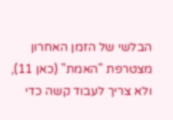הבלשי של הזמן האחרון מצטרפת "האמת" (כאן 11), ולא צריך לעבוד קשה כדי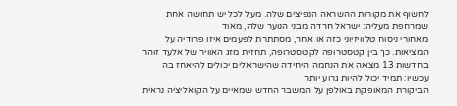לחשוף את מקורות ההשראה הנפיצים שלה. מעל לכל יש תחושה אחת שמרחפת מעליה: ישראל חרדה מבני הנוער שלה, מאוד
מאחורי ניסוח טלוויזיוני כזה או אחר, מסתתרת לפעמים איזו פרודיה על המציאות. כך בין קטסטרופה לקטסטרופה, תחזית מזג האוויר של אלעד זוהר בחדשות 13 מצאה את הנחמה היחידה שהישראלים יכולים להיאחז בה עכשיו: תמיד יכול להיות גרוע יותר
הביקורת המאופקת באולפן על המשבר החדש שמאיים על הקואליציה נראית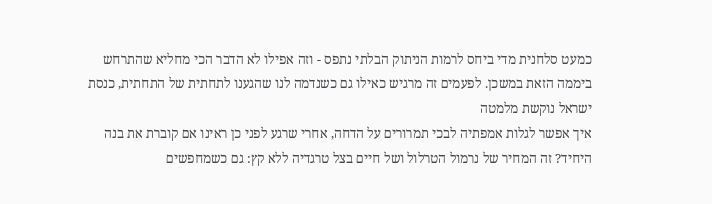כמעט סלחנית מדי ביחס לרמות הניתוק הבלתי נתפס - וזה אפילו לא הדבר הכי מחליא שהתרחש ביממה הזאת במשכן. לפעמים זה מרגיש כאילו גם כשנדמה לנו שהגענו לתחתית של התחתית, כנסת ישראל נוקשת מלמטה
איך אפשר לגלות אמפתיה לבכי תמרורים על הדחה, אחרי שרגע לפני כן ראינו אם קוברת את בנה היחיד? זה המחיר של נרמול הטרלול ושל חיים בצל טרגדיה ללא קץ: גם כשמחפשים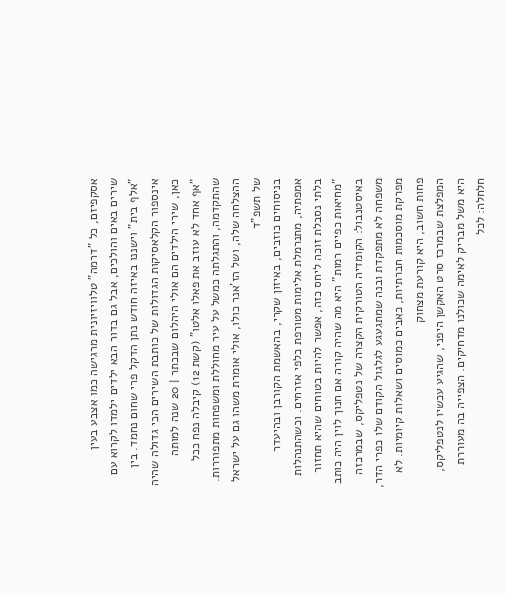אסקפיזם, כל "דרמה" טלוויזיונית מרגישה כמו אצבע בעין
שירים באים והולכים, אבל גם בדור הבא ילדים ילמדו לקרוא עם "אלף בית" וישננו באיזה חודש נתן הדקל פרי שחום נחמד. בין אינספור הקלאסיקות הגדולות של כותבת השירים הכי גדולה שהיה כאן, שירי הילדים הם אולי היהלום שבכתר | 20 שנה למותה
"אף אחד לא עוזב את פאלו אלטו" (קשת 12) קיבלה נפח ככל שהתקדמה, והתגלתה כמשל על עיר מחוללת ומשפחות מתפוררות. ההצלחה שלה, ושל הז'אנר כולו, אולי אומרת משהו גם על ישראל של תשפ"ד
בניסוחים כוזבים, באיזון שקרי, בהאשמת הקורבן ובהיעדר אמפתיה, מתנרמלת אלימות מטורפת כלפי אזרחים. וכשהתנהלות בלתי נסבלת זוכה ליחס כזה, אפשר להיות בטוחים שהיא תחזור
"מחיאות כפיים רמות" היא מה שהיה קורה אם חנוך לוין היה כותב באיסטנבול: הקומדיה הטורקית הקצרה של נטפליקס, שבמרכזה משפחה לא מתפקדת ובנה שמתגעגע לגלגול הקודם שלו כפרי הדר, מפרקת מוסכמות חברתיות, כאבים כמוסים ושאלות קיומיות. לא פחות חשוב, היא קורעת מצחוק
המפלצת שבמרכז סרט האקשן היפני, שהגיע עכשיו לנטפליקס, היא משל מבריק לאימה שכולנו מדחיקים. הצפייה בה מעוררת חלחלה: לכל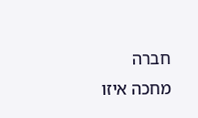חברה מחכה איזו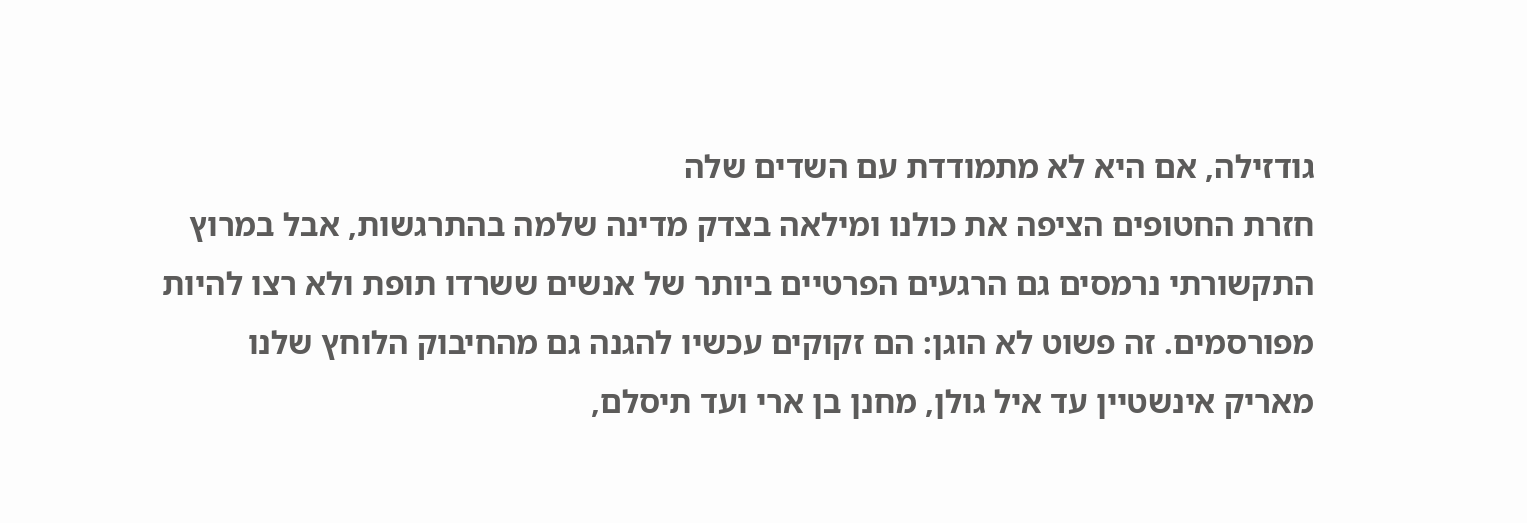גודזילה, אם היא לא מתמודדת עם השדים שלה
חזרת החטופים הציפה את כולנו ומילאה בצדק מדינה שלמה בהתרגשות, אבל במרוץ התקשורתי נרמסים גם הרגעים הפרטיים ביותר של אנשים ששרדו תופת ולא רצו להיות מפורסמים. זה פשוט לא הוגן: הם זקוקים עכשיו להגנה גם מהחיבוק הלוחץ שלנו
מאריק אינשטיין עד איל גולן, מחנן בן ארי ועד תיסלם,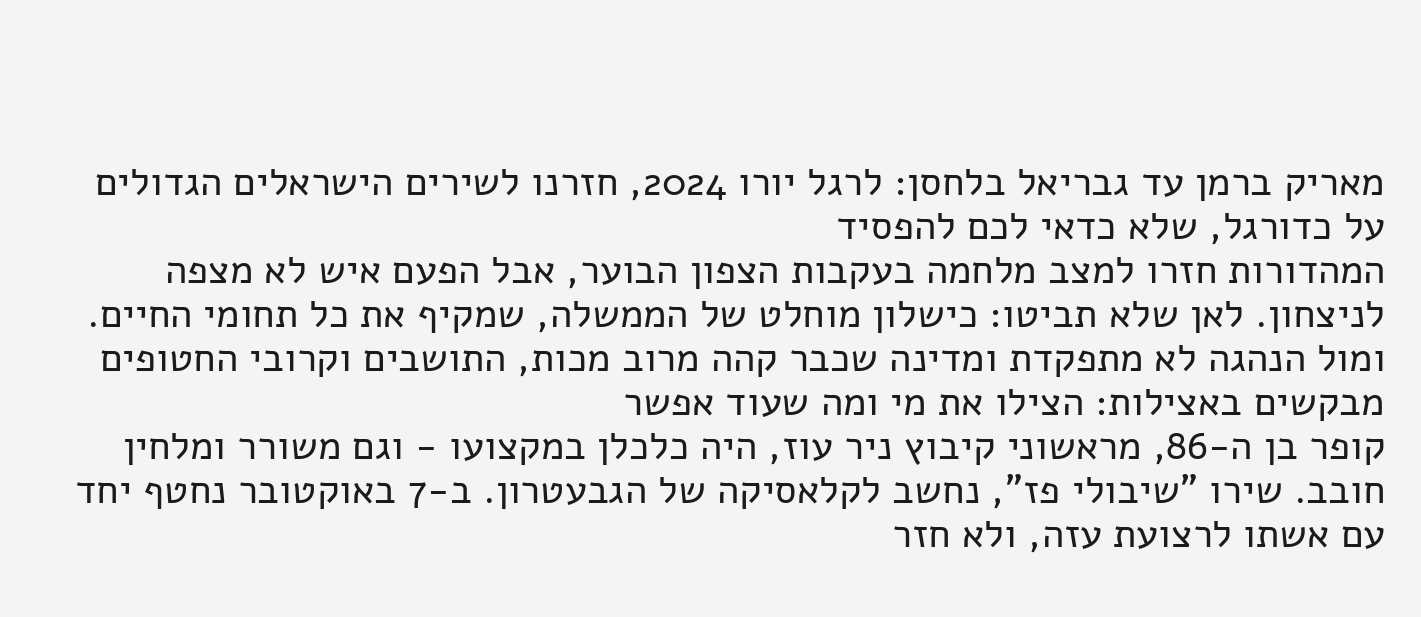מאריק ברמן עד גבריאל בלחסן: לרגל יורו 2024, חזרנו לשירים הישראלים הגדולים על כדורגל, שלא כדאי לכם להפסיד
המהדורות חזרו למצב מלחמה בעקבות הצפון הבוער, אבל הפעם איש לא מצפה לניצחון. לאן שלא תביטו: כישלון מוחלט של הממשלה, שמקיף את כל תחומי החיים. ומול הנהגה לא מתפקדת ומדינה שכבר קהה מרוב מכות, התושבים וקרובי החטופים מבקשים באצילות: הצילו את מי ומה שעוד אפשר
קופר בן ה-86, מראשוני קיבוץ ניר עוז, היה כלכלן במקצועו - וגם משורר ומלחין חובב. שירו "שיבולי פז", נחשב לקלאסיקה של הגבעטרון. ב-7 באוקטובר נחטף יחד עם אשתו לרצועת עזה, ולא חזר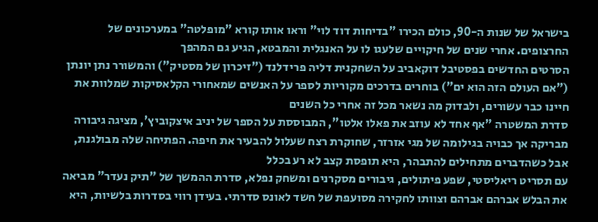בישראל של שנות ה-90, כולם הכירו "בדיחות דוד לוי" וראו אותו קורא "מופלטה" במערכונים של החרצופים. אחרי שנים של חיקויים שלעגו לו על האנגלית והמבטא, הגיע גם המהפך
הסרטים החדשים בפסטיבל דוקאביב על השחקנית דליה פרידלנד ("זיכרון של מסטיק") והמשורר נתן יונתן ("אם העולם הזה הוא ים") בוחרים בדרכים מקוריות לספר על האנשים שמאחורי הקלאסיקות שמלוות את חיינו כבר עשורים, ולבדוק מה נשאר מכל זה אחרי כל השנים
סדרת המשטרה "אף אחד לא עוזב את פאלו אלטו", המבוססת על הספר של יניב איצקוביץ', מציגה גיבורה מבריקה אך כבויה בגילומה של מגי אזרזר, שחוקרת רצח שעלול להבעיר את חיפה. הפתיחה שלה מבולגנת, אבל כשהדברים מתחילים להתבהר, היא תופסת קצב לא רע בכלל
עם תסריט ריאליסטי, שפע פיתולים, גיבורים מסקרנים ומשחק נפלא, סדרת ההמשך של "תיק נעדר" מביאה את הבלש אברהם אברהם וצוותו לחקירה מסועפת של חשד לאונס סדרתי. בעידן רווי בסדרות בלשיות, היא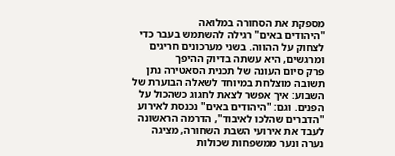מספקת את הסחורה במלואה
"היהודים באים" רגילה להשתמש בעבר כדי לצחוק על ההווה. בשני מערכונים חריגים ומרגשים, היא עשתה בדיוק ההיפך
פרק סיום העונה של תכנית הסאטירה נתן תשובה מוצלחת במיוחד לשאלה הבוערת של השבוע: איך אפשר לצאת לחגוג כשהכול על הפנים. וגם: "היהודים באים" נכנסת לאירוע
"הדברים שהלכו לאיבוד", הדרמה הראשונה לעבד את אירועי השבת השחורה, מציגה נערה ונער ממשפחות שכולות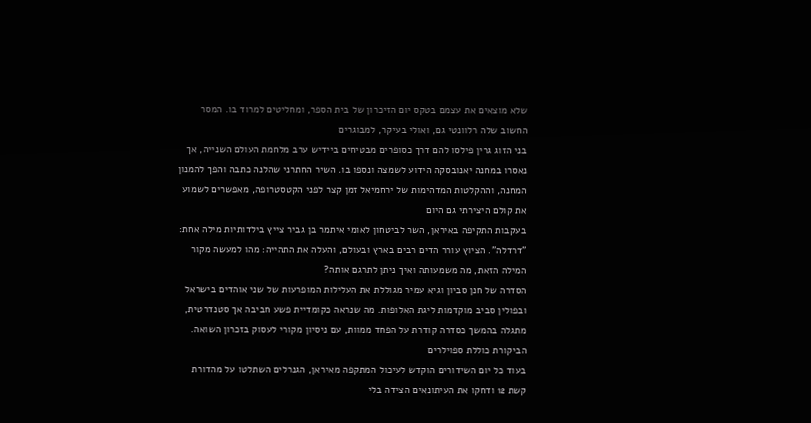שלא מוצאים את עצמם בטקס יום הזיכרון של בית הספר, ומחליטים למרוד בו. המסר החשוב שלה רלוונטי גם, ואולי בעיקר, למבוגרים
בני הזוג גרין פילסו להם דרך כסופרים מבטיחים ביידיש ערב מלחמת העולם השנייה, אך נאסרו במחנה יאנובסקה הידוע לשמצה ונספו בו. השיר החתרני שהלנה כתבה והפך להמנון המחנה, וההקלטות המדהימות של ירחמיאל זמן קצר לפני הקטסטרופה, מאפשרים לשמוע את קולם היצירתי גם היום
בעקבות התקיפה באיראן, השר לביטחון לאומי איתמר בן גביר צייץ בילדותיות מילה אחת: "דרדלה". הציוץ עורר הדים רבים בארץ ובעולם, והעלה את התהייה: מהו למעשה מקור המילה הזאת, מה משמעותה ואיך ניתן לתרגם אותה?
הסדרה של חנן סביון וגיא עמיר מגוללת את העלילות המופרעות של שני אוהדים בישראל ובפולין סביב מוקדמות ליגת האלופות. מה שנראה כקומדיית פשע חביבה אך סטנדרטית, מתגלה בהמשך כסדרה קודרת על הפחד ממוות, עם ניסיון מקורי לעסוק בזכרון השואה. הביקורת כוללת ספוילרים
בעוד כל יום השידורים הוקדש לעיכול המתקפה מאיראן, הגנרלים השתלטו על מהדורת קשת 12 ודחקו את העיתונאים הצידה בלי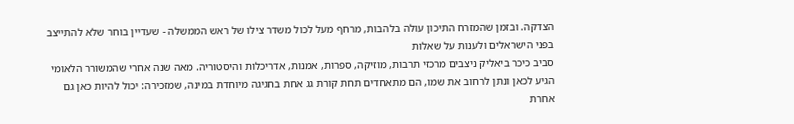הצדקה. ובזמן שהמזרח התיכון עולה בלהבות, מרחף מעל לכול משדר צילו של ראש הממשלה - שעדיין בוחר שלא להתייצב בפני הישראלים ולענות על שאלות
סביב כיכר ביאליק ניצבים מרכזי תרבות, מוזיקה, ספרות, אמנות, אדריכלות והיסטוריה. מאה שנה אחרי שהמשורר הלאומי הגיע לכאן ונתן לרחוב את שמו, הם מתאחדים תחת קורת גג אחת בחגיגה מיוחדת במינה, שמזכירה: יכול להיות כאן גם אחרת